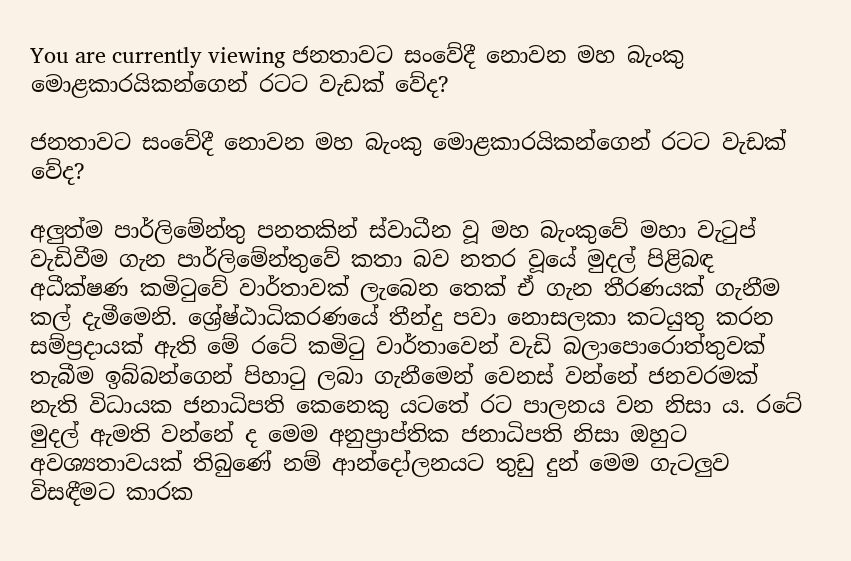You are currently viewing ජනතාවට සංවේදී නොවන මහ බැංකු මොළකාරයිකන්ගෙන් රටට වැඩක් වේද?

ජනතාවට සංවේදී නොවන මහ බැංකු මොළකාරයිකන්ගෙන් රටට වැඩක් වේද?

අලුත්ම පාර්ලිමේන්තු පනතකින් ස්වාධීන වූ මහ බැංකුවේ මහා වැටුප් වැඩිවීම ගැන පාර්ලිමේන්තුවේ කතා බව නතර වූයේ මුදල් පිළිබඳ අධීක්ෂණ කමිටුවේ වාර්තාවක් ලැබෙන තෙක් ඒ ගැන තීරණයක් ගැනීම කල් දැමීමෙනි. ශ්‍රේෂ්ඨාධිකරණයේ තීන්දු පවා නොසලකා කටයුතු කරන සම්ප්‍රදායක් ඇති මේ රටේ කමිටු වාර්තාවෙන් වැඩි බලාපොරොත්තුවක් තැබීම ඉබ්බන්ගෙන් පිහාටු ලබා ගැනීමෙන් වෙනස් වන්නේ ජනවරමක් නැති විධායක ජනාධිපති කෙනෙකු යටතේ රට පාලනය වන නිසා ය. රටේ මුදල් ඇමති වන්නේ ද මෙම අනුප්‍රාප්තික ජනාධිපති නිසා ඔහුට අවශ්‍යතාවයක් තිබුණේ නම් ආන්දෝලනයට තුඩු දුන් මෙම ගැටලුව විසඳීමට කාරක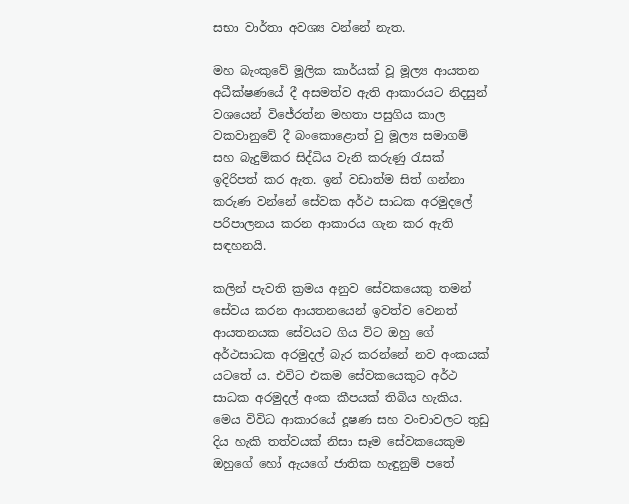සභා වාර්තා අවශ්‍ය වන්නේ නැත.

මහ බැංකුවේ මූලික කාර්යක් වූ මූල්‍ය ආයතන අධීක්ෂණයේ දී අසමත්ව ඇති ආකාරයට නිදසුන් වශයෙන් විජේරත්න මහතා පසුගිය කාල වකවානුවේ දී බංකොළොත් වු මූල්‍ය සමාගම් සහ බැදුම්කර සිද්ධිය වැනි කරුණු රැසක් ඉදිරිපත් කර ඇත. ඉන් වඩාත්ම සිත් ගන්නා කරුණ වන්නේ සේවක අර්ථ සාධක අරමුදලේ පරිපාලනය කරන ආකාරය ගැන කර ඇති සඳහනයි.

කලින් පැවති ක්‍රමය අනුව සේවකයෙකු තමන් සේවය කරන ආයතනයෙන් ඉවත්ව වෙනත් ආයතනයක සේවයට ගිය විට ඔහු ගේ අර්ථසාධක අරමුදල් බැර කරන්නේ නව අංකයක් යටතේ ය. එවිට එකම සේවකයෙකුට අර්ථ සාධක අරමුදල් අංක කීපයක් තිබිය හැකිය. මෙය විවිධ ආකාරයේ දූෂණ සහ වංචාවලට තුඩු දිය හැකි තත්වයක් නිසා සෑම සේවකයෙකුම ඔහුගේ හෝ ඇයගේ ජාතික හැඳුනුම් පතේ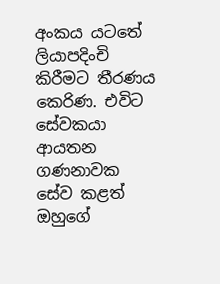අංකය යටතේ ලියාපදිංචි කිරීමට තීරණය කෙරිණ. එවිට සේවකයා ආයතන ගණනාවක සේව කළත් ඔහුගේ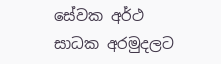සේවක අර්ථ සාධක අරමුදලට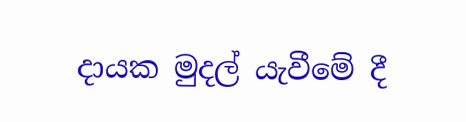දායක මුදල් යැවීමේ දී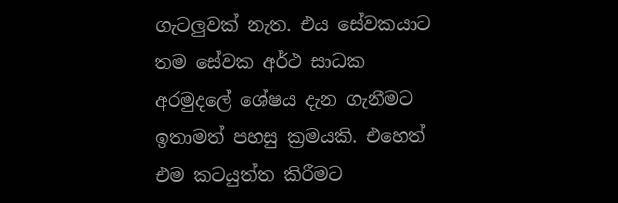ගැටලුවක් නැත. එය සේවකයාට තම සේවක අර්ථ සාධක අරමුදලේ ශේෂය දැන ගැනීමට ඉතාමත් පහසු ක්‍රමයකි. එහෙත් එම කටයුත්ත කිරීමට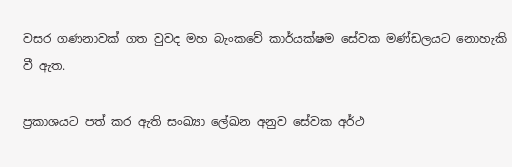වසර ගණනාවක් ගත වුවද මහ බැංකවේ කාර්යක්ෂම සේවක මණ්ඩලයට නොහැකි වී ඇත.

ප්‍රකාශයට පත් කර ඇති සංඛ්‍යා ලේඛන අනුව සේවක අර්ථ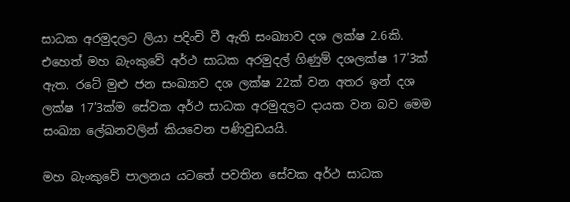සාධක අරමුදලට ලියා පදිංචි වී ඇති සංඛ්‍යාව දශ ලක්ෂ 2.6කි. එහෙත් මහ බැංකුවේ අර්ථ සාධක අරමුදල් ගිණුම් දශලක්ෂ 17’3ක් ඇත. රටේ මුළු ජන සංඛ්‍යාව දශ ලක්ෂ 22ක් වන අතර ඉන් දශ ලක්ෂ 17’3ක්ම සේවක අර්ථ සාධක අරමුදලට දායක වන බව මෙම සංඛ්‍යා ලේඛනවලින් කියවෙන පණිවුඩයයි.

මහ බැංකුවේ පාලනය යටතේ පවතින සේවක අර්ථ සාධක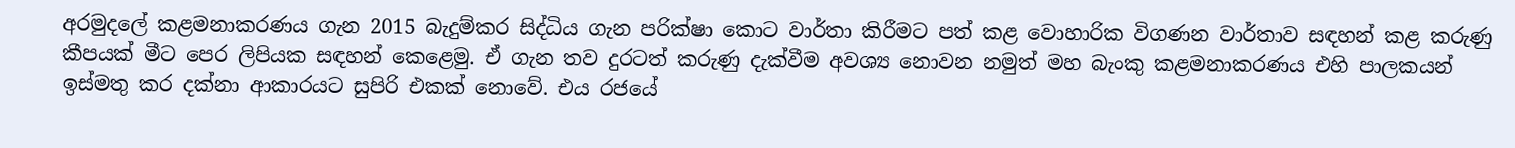අරමුදලේ කළමනාකරණය ගැන 2015 බැදුම්කර සිද්ධිය ගැන පරික්ෂා කොට වාර්තා කිරීමට පත් කළ වොහාරික විගණන වාර්තාව සඳහන් කළ කරුණු කීපයක් මීට පෙර ලිපියක සඳහන් කෙළෙමු. ඒ ගැන තව දුරටත් කරුණු දැක්වීම අවශ්‍ය නොවන නමුත් මහ බැංකු කළමනාකරණය එහි පාලකයන් ඉස්මතු කර දක්නා ආකාරයට සුපිරි එකක් නොවේ. එය රජයේ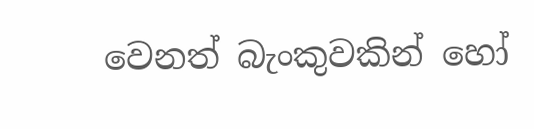වෙනත් බැංකුවකින් හෝ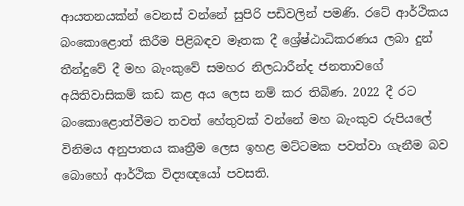ආයතනයක්න් වෙනස් වන්නේ සුපිරි පඩිවලින් පමණි. රටේ ආර්ථිකය බංකොළොත් කිරීම පිළිබඳව මෑතක දී ශ්‍රේෂ්ඨාධිකරණය ලබා දුන් තීන්දුවේ දී මහ බැංකුවේ සමහර නිලධාරීන්ද ජනතාවගේ අයිතිවාසිකම් කඩ කළ අය ලෙස නම් කර තිබිණ. 2022 දී රට බංකොළොත්වීමට තවත් හේතුවක් වන්නේ මහ බැංකුව රුපියලේ විනිමය අනුපාතය කෘත්‍රීම ලෙස ඉහළ මට්ටමක පවත්වා ගැනීම බව බොහෝ ආර්ථික විද්‍යඥයෝ පවසති.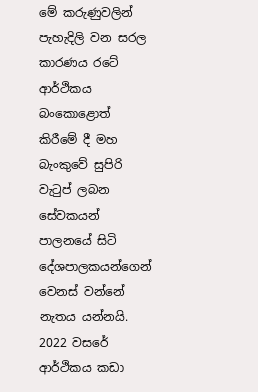මේ කරුණුවලින් පැහැදිලි වන සරල කාරණය රටේ ආර්ථිකය බංකොළොත් කිරීමේ දී මහ බැංකුවේ සුපිරි වැටුප් ලබන සේවකයන් පාලනයේ සිටි දේශපාලකයන්ගෙන් වෙනස් වන්නේ නැතය යන්නයි. 2022 වසරේ ආර්ථිකය කඩා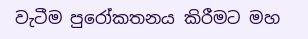වැටීම පුරෝකතනය කිරීමට මහ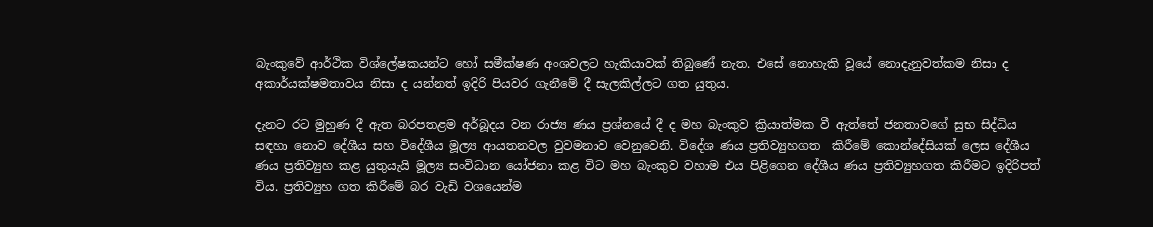බැංකුවේ ආර්ථික විශ්ලේෂකයන්ට හෝ සමීක්ෂණ අංශවලට හැකියාවක් තිබුණේ නැත. එසේ නොහැකි වූයේ නොදැනුවත්කම නිසා ද අකාර්යක්ෂමතාවය නිසා ද යන්නත් ඉදිරි පියවර ගැනීමේ දී සැලකිල්ලට ගත යුතුය.

දැනට රට මුහුණ දී ඇත බරපතළම අර්බූදය වන රාජ්‍ය ණය ප්‍රශ්නයේ දී ද මහ බැංකුව ක්‍රියාත්මක වී ඇත්තේ ජනතාවගේ සුභ සිද්ධිය සඳහා නොව දේශීය සහ විදේශීය මූල්‍ය ආයතනවල වුවමනාව වෙනුවෙනි. විදේශ ණය ප්‍රතිව්‍යුහගත  කිරීමේ කොන්දේසියක් ලෙස දේශීය ණය ප්‍රතිව්‍යුහ කළ යුතුයැයි මූල්‍ය සංවිධාන යෝජනා කළ විට මහ බැංකුව වහාම එය පිළිගෙන දේශීය ණය ප්‍රතිව්‍යුහගත කිරීමට ඉදිරිපත් විය. ප්‍රතිව්‍යුහ ගත කිරීමේ බර වැඩි වශයෙන්ම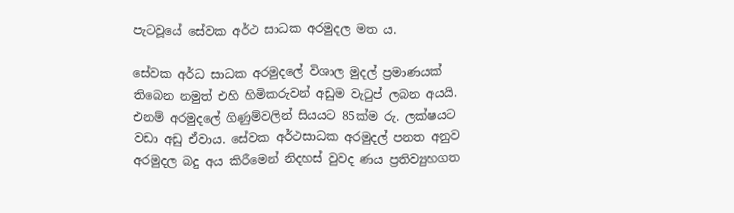පැටවූයේ සේවක අර්ථ සාධක අරමුදල මත ය.

සේවක අර්ධ සාධක අරමුදලේ විශාල මුදල් ප්‍රමාණයක් තිබෙන නමුත් එහි හිමිකරුවන් අඩුම වැටුප් ලබන අයයි. එනම් අරමුදලේ ගිණුම්වලින් සියයට 85ක්ම රු. ලක්ෂයට වඩා අඩු ඒවාය. සේවක අර්ථසාධක අරමුදල් පනත අනුව අරමුදල බදු අය කිරීමෙන් නිදහස් වුවද ණය ප්‍රතිව්‍යුහගත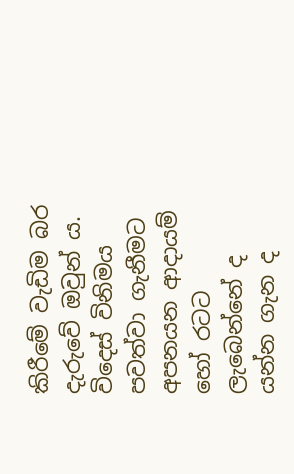කිරීමේ වැඩිම බර දැරුවේ ඔවුන් ය. විදෙස් විනිමය පවත්වා ගැනීමට අපනයන ආදායම් හෝ රටට ලැබෙන්නේ ද යන්න ගැන ද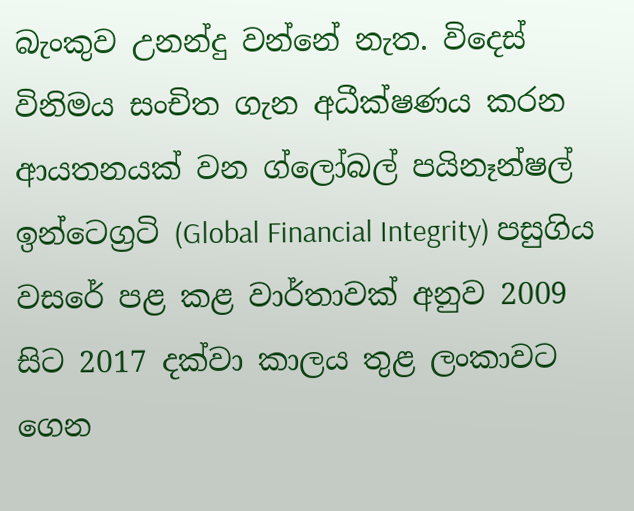බැංකුව උනන්දු වන්නේ නැත. විදෙස් විනිමය සංචිත ගැන අධීක්ෂණය කරන ආයතනයක් වන ග්ලෝබල් පයිනෑන්ෂල් ඉන්ටෙග්‍රටි (Global Financial Integrity) පසුගිය වසරේ පළ කළ වාර්තාවක් අනුව 2009 සිට 2017 දක්වා කාලය තුළ ලංකාවට ගෙන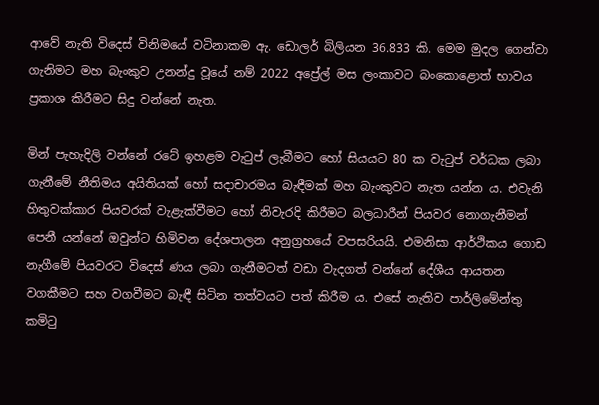ආවේ නැති විදෙස් විනිමයේ වටිනාකම ඇ. ඩොලර් බිලියන 36.833 කි. මෙම මුදල ගෙන්වා ගැනිමට මහ බැංකුව උනන්දු වූයේ නම් 2022 අප්‍රේල් මස ලංකාවට බංකොළොත් භාවය ප්‍රකාශ කිරීමට සිදු වන්නේ නැත.

මින් පැහැදිලි වන්නේ රටේ ඉහළම වැටුප් ලැබීමට හෝ සියයට 80 ක වැටුප් වර්ධක ලබා ගැනීමේ නීතිමය අයිතියක් හෝ සදාචාරමය බැඳීමක් මහ බැංකුවට නැත යන්න ය. එවැනි හිතුවක්කාර පියවරක් වැළැක්වීමට හෝ නිවැරදි කිරීමට බලධාරීන් පියවර නොගැනීමන් පෙනී යන්නේ ඔවුන්ට හිමිවන දේශපාලන අනුග්‍රහයේ වපසරියයි. එමනිසා ආර්ථිකය ගොඩ නැගීමේ පියවරට විදෙස් ණය ලබා ගැනීමටත් වඩා වැදගත් වන්නේ දේශීය ආයතන වගකීමට සහ වගවීමට බැඳී සිටින තත්වයට පත් කිරීම ය. එසේ නැතිව පාර්ලිමේන්තු කමිටු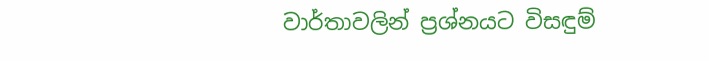වාර්තාවලින් ප්‍රශ්නයට විසඳුම්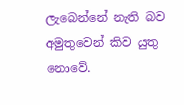ලැබෙන්නේ නැති බව අමුතුවෙන් කිව යුතු නොවේ.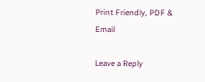Print Friendly, PDF & Email

Leave a Reply